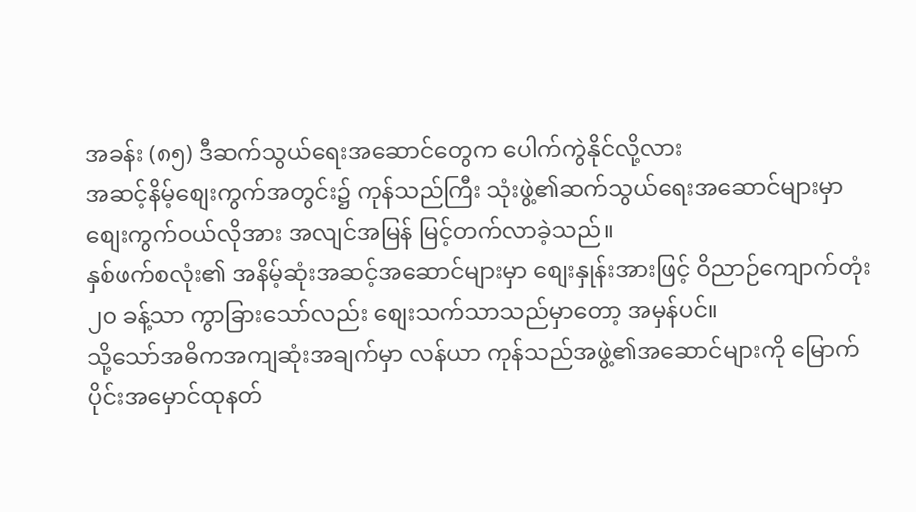အခန်း (၈၅) ဒီဆက်သွယ်ရေးအဆောင်တွေက ပေါက်ကွဲနိုင်လို့လား
အဆင့်နိမ့်စျေးကွက်အတွင်း၌ ကုန်သည်ကြီး သုံးဖွဲ့၏ဆက်သွယ်ရေးအဆောင်များမှာ စျေးကွက်ဝယ်လိုအား အလျင်အမြန် မြင့်တက်လာခဲ့သည်။
နှစ်ဖက်စလုံး၏ အနိမ့်ဆုံးအဆင့်အဆောင်များမှာ စျေးနှုန်းအားဖြင့် ဝိညာဉ်ကျောက်တုံး ၂၀ ခန့်သာ ကွာခြားသော်လည်း စျေးသက်သာသည်မှာတော့ အမှန်ပင်။
သို့သော်အဓိကအကျဆုံးအချက်မှာ လန်ယာ ကုန်သည်အဖွဲ့၏အဆောင်များကို မြောက်ပိုင်းအမှောင်ထုနတ်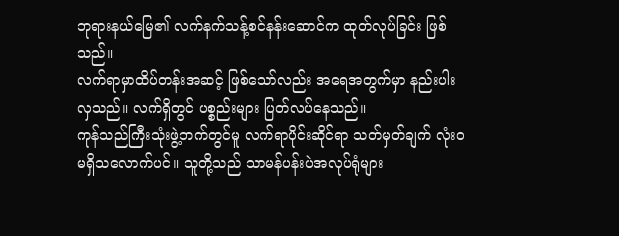ဘုရားနယ်မြေ၏ လက်နက်သန့်စင်နန်းဆောင်က ထုတ်လုပ်ခြင်း ဖြစ်သည်။
လက်ရာမှာထိပ်တန်းအဆင့် ဖြစ်သော်လည်း အရေအတွက်မှာ နည်းပါးလှသည်။ လက်ရှိတွင် ပစ္စည်းများ ပြတ်လပ်နေသည်။
ကုန်သည်ကြီးသုံးဖွဲ့ဘက်တွင်မူ လက်ရာပိုင်းဆိုင်ရာ သတ်မှတ်ချက် လုံးဝမရှိသလောက်ပင်။ သူတို့သည် သာမန်ပန်းပဲအလုပ်ရုံများ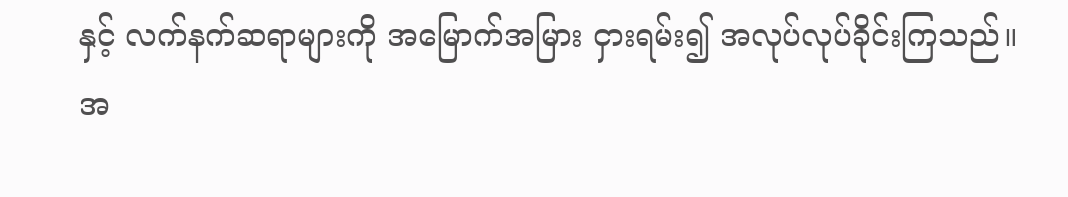နှင့် လက်နက်ဆရာများကို အမြောက်အမြား ငှားရမ်း၍ အလုပ်လုပ်ခိုင်းကြသည်။
အ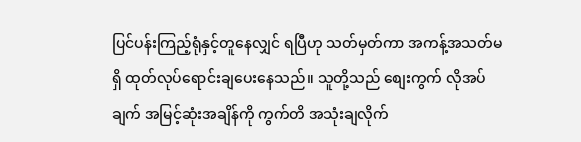ပြင်ပန်းကြည့်ရုံနှင့်တူနေလျှင် ရပြီဟု သတ်မှတ်ကာ အကန့်အသတ်မရှိ ထုတ်လုပ်ရောင်းချပေးနေသည်။ သူတို့သည် စျေးကွက် လိုအပ်ချက် အမြင့်ဆုံးအချိန်ကို ကွက်တိ အသုံးချလိုက်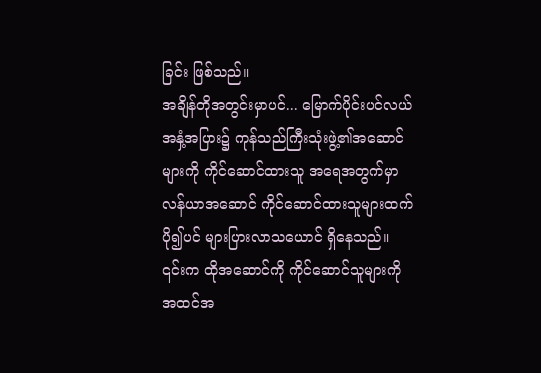ခြင်း ဖြစ်သည်။
အချိန်တိုအတွင်းမှာပင်... မြောက်ပိုင်းပင်လယ် အနှံ့အပြား၌ ကုန်သည်ကြီးသုံးဖွဲ့၏အဆောင်များကို ကိုင်ဆောင်ထားသူ အရေအတွက်မှာ လန်ယာအဆောင် ကိုင်ဆောင်ထားသူများထက် ပို၍ပင် များပြားလာသယောင် ရှိနေသည်။
၎င်းက ထိုအဆောင်ကို ကိုင်ဆောင်သူများကို အထင်အ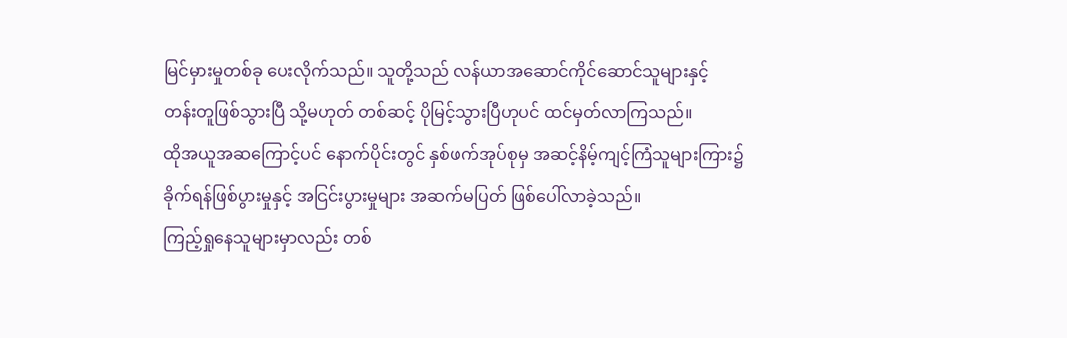မြင်မှားမှုတစ်ခု ပေးလိုက်သည်။ သူတို့သည် လန်ယာအဆောင်ကိုင်ဆောင်သူများနှင့် တန်းတူဖြစ်သွားပြီ သို့မဟုတ် တစ်ဆင့် ပိုမြင့်သွားပြီဟုပင် ထင်မှတ်လာကြသည်။
ထိုအယူအဆကြောင့်ပင် နောက်ပိုင်းတွင် နှစ်ဖက်အုပ်စုမှ အဆင့်နိမ့်ကျင့်ကြံသူများကြား၌ ခိုက်ရန်ဖြစ်ပွားမှုနှင့် အငြင်းပွားမှုများ အဆက်မပြတ် ဖြစ်ပေါ်လာခဲ့သည်။
ကြည့်ရှုနေသူများမှာလည်း တစ်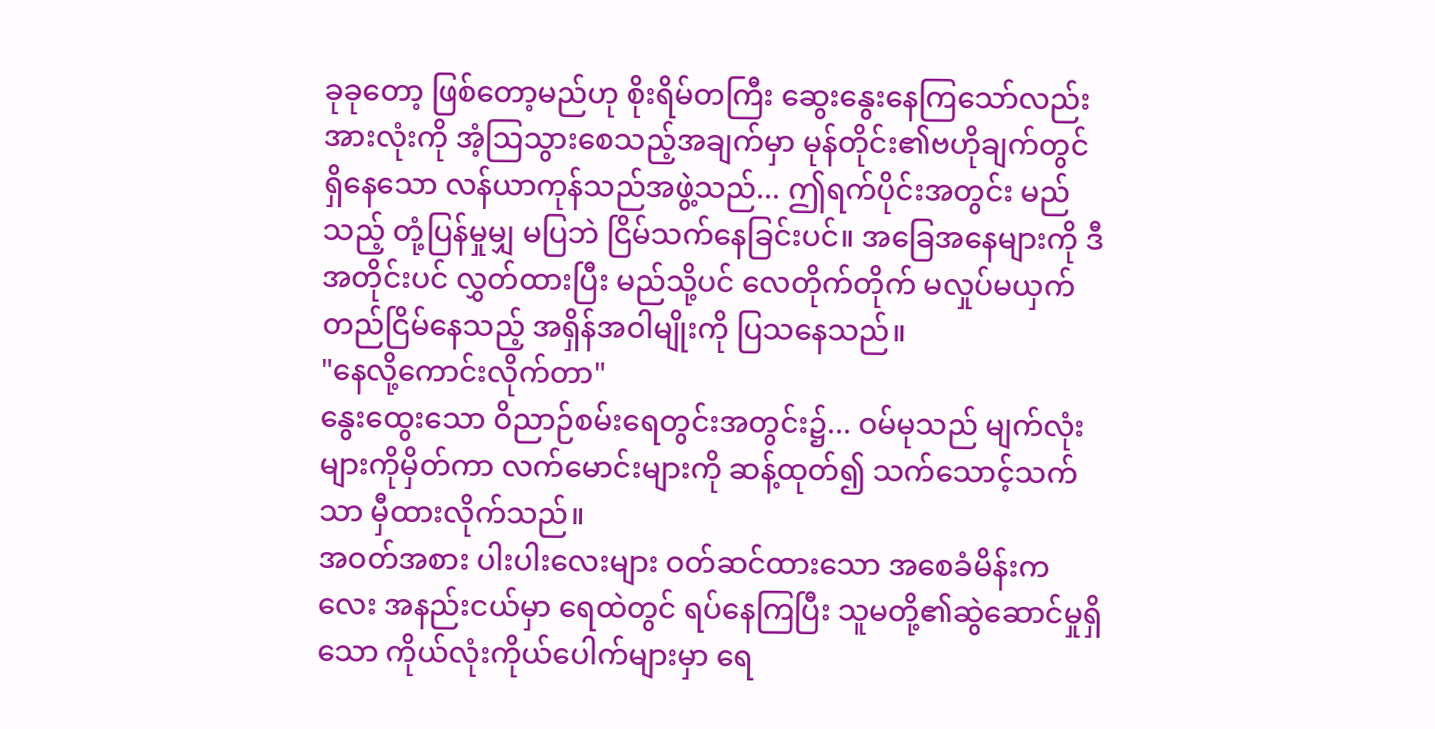ခုခုတော့ ဖြစ်တော့မည်ဟု စိုးရိမ်တကြီး ဆွေးနွေးနေကြသော်လည်း အားလုံးကို အံ့ဩသွားစေသည့်အချက်မှာ မုန်တိုင်း၏ဗဟိုချက်တွင် ရှိနေသော လန်ယာကုန်သည်အဖွဲ့သည်... ဤရက်ပိုင်းအတွင်း မည်သည့် တုံ့ပြန်မှုမျှ မပြဘဲ ငြိမ်သက်နေခြင်းပင်။ အခြေအနေများကို ဒီအတိုင်းပင် လွှတ်ထားပြီး မည်သို့ပင် လေတိုက်တိုက် မလှုပ်မယှက် တည်ငြိမ်နေသည့် အရှိန်အဝါမျိုးကို ပြသနေသည်။
"နေလို့ကောင်းလိုက်တာ"
နွေးထွေးသော ဝိညာဉ်စမ်းရေတွင်းအတွင်း၌... ဝမ်မုသည် မျက်လုံးများကိုမှိတ်ကာ လက်မောင်းများကို ဆန့်ထုတ်၍ သက်သောင့်သက်သာ မှီထားလိုက်သည်။
အဝတ်အစား ပါးပါးလေးများ ဝတ်ဆင်ထားသော အစေခံမိန်းကလေး အနည်းငယ်မှာ ရေထဲတွင် ရပ်နေကြပြီး သူမတို့၏ဆွဲဆောင်မှုရှိသော ကိုယ်လုံးကိုယ်ပေါက်များမှာ ရေ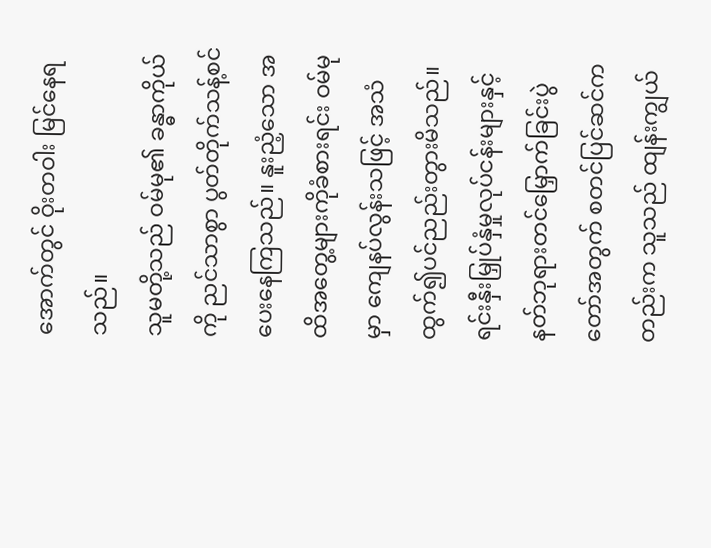အောက်တွင် ဝိုးတဝါး မြင်နေရသည်။
သူမတို့သည် ဝမ်မု၏ ခန္ဓာကိုယ်ကို ညင်သာစွာ ပွတ်တိုက်သန့်စင်ပေးနေကြသည်။ နူးညံ့သော အထိအတွေ့များကိုခံစားရင်း ဝမ်မုမှာ ကျေနပ်လွန်းသဖြင့် အသံထွက်၍ပင်ညည်းတွားမိသည်။
ရင်းနှီးမြှုပ်နှံမှုလုပ်ငန်းများနှင့် နတ်ဘုရားတင်မြှောက်ခြင်းပွဲတော်အတွက် စတင်ပြင်ဆင်ကတည်းက သူသည် ထျန်းကျွယ်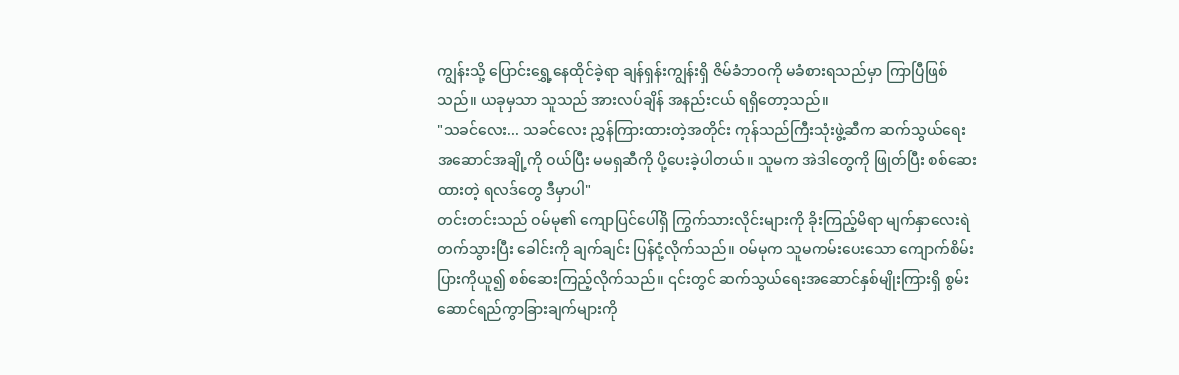ကျွန်းသို့ ပြောင်းရွှေ့နေထိုင်ခဲ့ရာ ချန်ရှန်းကျွန်းရှိ ဇိမ်ခံဘဝကို မခံစားရသည်မှာ ကြာပြီဖြစ်သည်။ ယခုမှသာ သူသည် အားလပ်ချိန် အနည်းငယ် ရရှိတော့သည်။
"သခင်လေး... သခင်လေး ညွှန်ကြားထားတဲ့အတိုင်း ကုန်သည်ကြီးသုံးဖွဲ့ဆီက ဆက်သွယ်ရေး အဆောင်အချို့ကို ဝယ်ပြီး မမရှဆီကို ပို့ပေးခဲ့ပါတယ်။ သူမက အဲဒါတွေကို ဖြုတ်ပြီး စစ်ဆေးထားတဲ့ ရလဒ်တွေ ဒီမှာပါ"
တင်းတင်းသည် ဝမ်မု၏ ကျောပြင်ပေါ်ရှိ ကြွက်သားလိုင်းများကို ခိုးကြည့်မိရာ မျက်နှာလေးရဲတက်သွားပြီး ခေါင်းကို ချက်ချင်း ပြန်ငုံ့လိုက်သည်။ ဝမ်မုက သူမကမ်းပေးသော ကျောက်စိမ်းပြားကိုယူ၍ စစ်ဆေးကြည့်လိုက်သည်။ ၎င်းတွင် ဆက်သွယ်ရေးအဆောင်နှစ်မျိုးကြားရှိ စွမ်းဆောင်ရည်ကွာခြားချက်များကို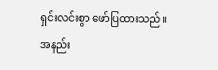ရှင်းလင်းစွာ ဖော်ပြထားသည်။
အနည်း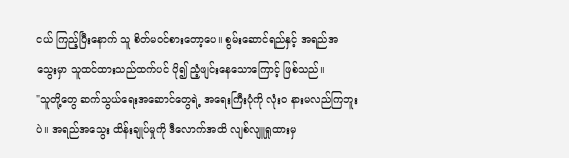ငယ် ကြည့်ပြီးနောက် သူ စိတ်မဝင်စားတော့ပေ။ စွမ်းဆောင်ရည်နှင့် အရည်အသွေးမှာ သူထင်ထားသည်ထက်ပင် ပို၍ ညံ့ဖျင်းနေသောကြောင့် ဖြစ်သည်။
"သူတို့တွေ ဆက်သွယ်ရေးအဆောင်တွေရဲ့ အရေးကြီးပုံကို လုံးဝ နားမလည်ကြဘူးပဲ။ အရည်အသွေး ထိန်းချုပ်မှုကို ဒီလောက်အထိ လျစ်လျူရှုထားမှ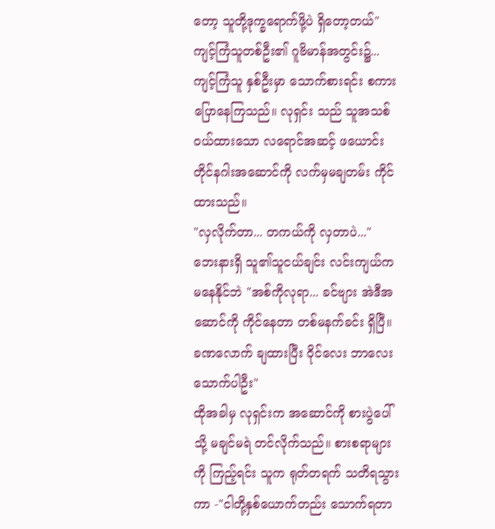တော့ သူတို့ဒုက္ခရောက်ဖို့ပဲ ရှိတော့တယ်"
ကျင့်ကြံသူတစ်ဦး၏ ဂူဗိမာန်အတွင်း၌...
ကျင့်ကြံသူ နှစ်ဦးမှာ သောက်စားရင်း စကားပြောနေကြသည်။ လုရှင်း သည် သူအသစ်ဝယ်ထားသော လရောင်အဆင့် ဖယောင်းတိုင်နဂါးအဆောင်ကို လက်မှမချတမ်း ကိုင်ထားသည်။
"လှလိုက်တာ... တကယ်ကို လှတာပဲ..."
ဘေးနားရှိ သူ၏သူငယ်ချင်း လင်းကျယ်က မနေနိုင်ဘဲ "အစ်ကိုလုရာ... ခင်ဗျား အဲဒီအဆောင်ကို ကိုင်နေတာ တစ်မနက်ခင်း ရှိပြီ။ ခဏလောက် ချထားပြီး ဝိုင်လေး ဘာလေး သောက်ပါဦး"
ထိုအခါမှ လုရှင်းက အဆောင်ကို စားပွဲပေါ်သို့ မချင်မရဲ တင်လိုက်သည်။ စားစရာများကို ကြည့်ရင်း သူက ရုတ်တရက် သတိရသွားကာ -"ငါတို့နှစ်ယောက်တည်း သောက်ရတာ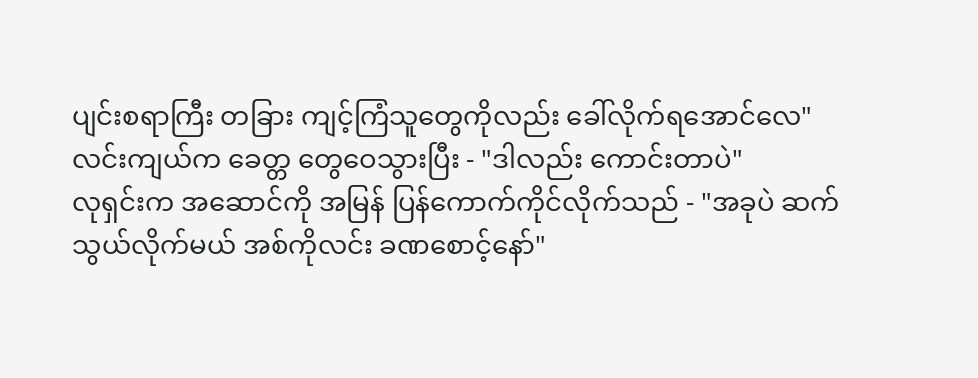ပျင်းစရာကြီး တခြား ကျင့်ကြံသူတွေကိုလည်း ခေါ်လိုက်ရအောင်လေ"
လင်းကျယ်က ခေတ္တ တွေဝေသွားပြီး - "ဒါလည်း ကောင်းတာပဲ"
လုရှင်းက အဆောင်ကို အမြန် ပြန်ကောက်ကိုင်လိုက်သည် - "အခုပဲ ဆက်သွယ်လိုက်မယ် အစ်ကိုလင်း ခဏစောင့်နော်"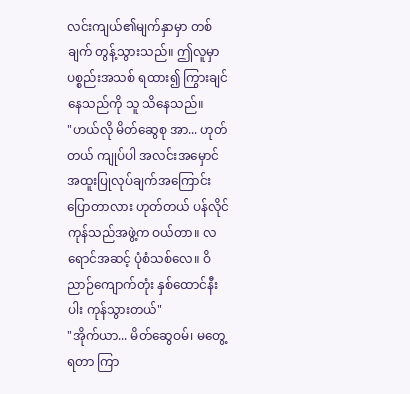လင်းကျယ်၏မျက်နှာမှာ တစ်ချက် တွန့်သွားသည်။ ဤလူမှာ ပစ္စည်းအသစ် ရထား၍ ကြွားချင်နေသည်ကို သူ သိနေသည်။
"ဟယ်လို မိတ်ဆွေစု အာ... ဟုတ်တယ် ကျုပ်ပါ အလင်းအမှောင်အထူးပြုလုပ်ချက်အကြောင်းပြောတာလား ဟုတ်တယ် ပန်လိုင်ကုန်သည်အဖွဲ့က ဝယ်တာ။ လရောင်အဆင့် ပုံစံသစ်လေ။ ဝိညာဉ်ကျောက်တုံး နှစ်ထောင်နီးပါး ကုန်သွားတယ်"
"အိုက်ယာ... မိတ်ဆွေဝမ်၊ မတွေ့ရတာ ကြာ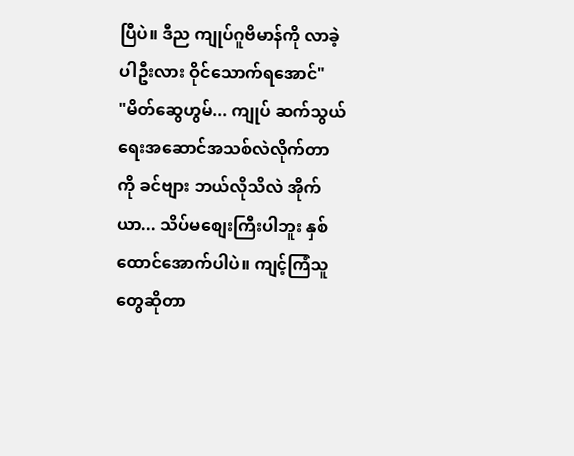ပြီပဲ။ ဒီည ကျုပ်ဂူဗိမာန်ကို လာခဲ့ပါဦးလား ဝိုင်သောက်ရအောင်"
"မိတ်ဆွေဟွမ်... ကျုပ် ဆက်သွယ်ရေးအဆောင်အသစ်လဲလိုက်တာကို ခင်ဗျား ဘယ်လိုသိလဲ အိုက်ယာ... သိပ်မစျေးကြီးပါဘူး နှစ်ထောင်အောက်ပါပဲ။ ကျင့်ကြံသူတွေဆိုတာ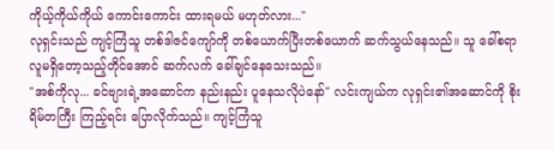ကိုယ့်ကိုယ်ကိုယ် ကောင်းကောင်း ထားရမယ် မဟုတ်လား..."
လုရှင်းသည် ကျင့်ကြံသူ တစ်ဒါဇင်ကျော်ကို တစ်ယောက်ပြီးတစ်ယောက် ဆက်သွယ်နေသည်။ သူ ခေါ်စရာ လူမရှိတော့သည့်တိုင်အောင် ဆက်လက် ခေါ်ချင်နေသေးသည်။
"အစ်ကိုလု... ခင်ဗျားရဲ့အဆောင်က နည်းနည်း ပူနေသလိုပဲနော်" လင်းကျယ်က လုရှင်း၏အဆောင်ကို စိုးရိမ်တကြီး ကြည့်ရင်း ပြောလိုက်သည်။ ကျင့်ကြံသူ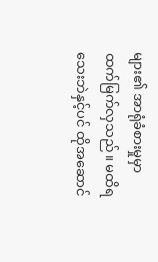များ၏ အာရုံခံစားမှုမှာ ထက်မြက်လှသည်။ မထိရသေးဘဲနှင့်ပင် ထိုအဆောင်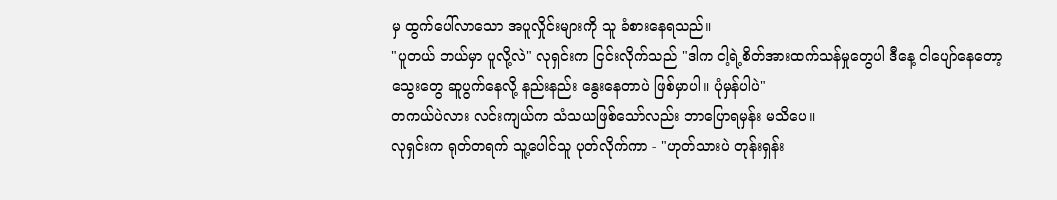မှ ထွက်ပေါ်လာသော အပူလှိုင်းများကို သူ ခံစားနေရသည်။
"ပူတယ် ဘယ်မှာ ပူလို့လဲ" လုရှင်းက ငြင်းလိုက်သည် "ဒါက ငါ့ရဲ့စိတ်အားထက်သန်မှုတွေပါ ဒီနေ့ ငါပျော်နေတော့ သွေးတွေ ဆူပွက်နေလို့ နည်းနည်း နွေးနေတာပဲ ဖြစ်မှာပါ။ ပုံမှန်ပါပဲ"
တကယ်ပဲလား လင်းကျယ်က သံသယဖြစ်သော်လည်း ဘာပြောရမှန်း မသိပေ။
လုရှင်းက ရုတ်တရက် သူ့ပေါင်သူ ပုတ်လိုက်ကာ - "ဟုတ်သားပဲ တုန်းရှန်း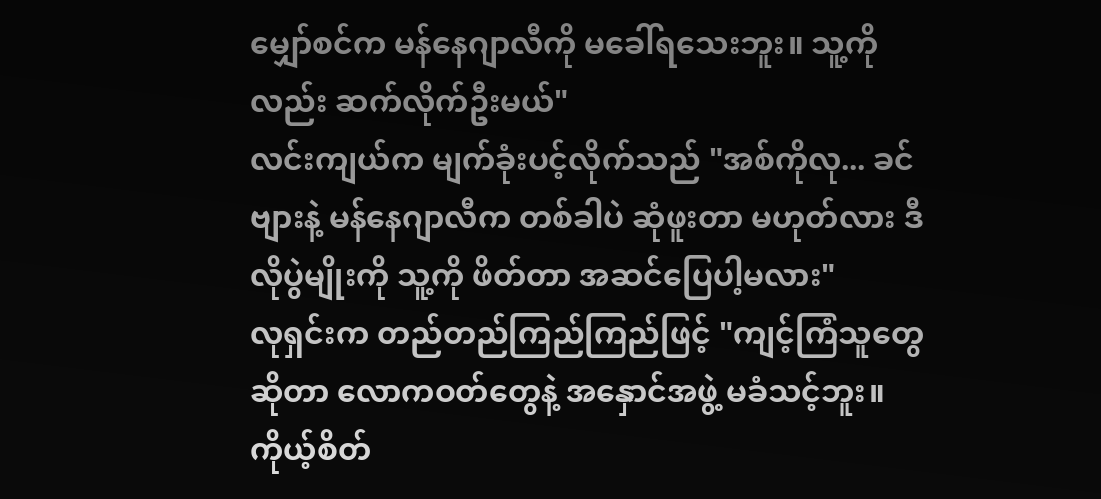မျှော်စင်က မန်နေဂျာလီကို မခေါ်ရသေးဘူး။ သူ့ကိုလည်း ဆက်လိုက်ဦးမယ်"
လင်းကျယ်က မျက်ခုံးပင့်လိုက်သည် "အစ်ကိုလု... ခင်ဗျားနဲ့ မန်နေဂျာလီက တစ်ခါပဲ ဆုံဖူးတာ မဟုတ်လား ဒီလိုပွဲမျိုးကို သူ့ကို ဖိတ်တာ အဆင်ပြေပါ့မလား"
လုရှင်းက တည်တည်ကြည်ကြည်ဖြင့် "ကျင့်ကြံသူတွေဆိုတာ လောကဝတ်တွေနဲ့ အနှောင်အဖွဲ့ မခံသင့်ဘူး။ ကိုယ့်စိတ်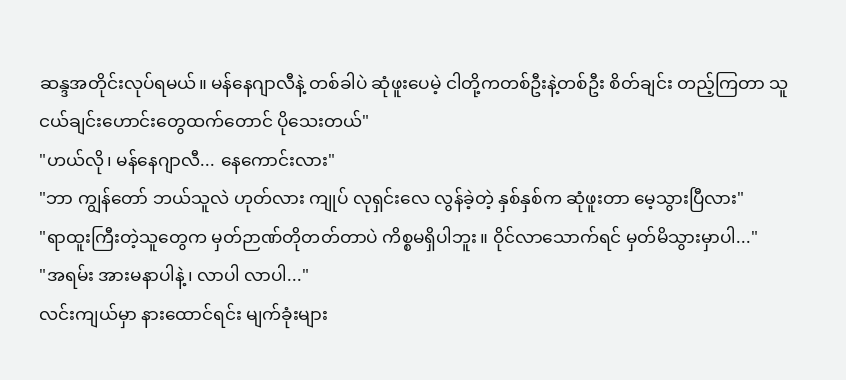ဆန္ဒအတိုင်းလုပ်ရမယ်။ မန်နေဂျာလီနဲ့ တစ်ခါပဲ ဆုံဖူးပေမဲ့ ငါတို့ကတစ်ဦးနဲ့တစ်ဦး စိတ်ချင်း တည့်ကြတာ သူငယ်ချင်းဟောင်းတွေထက်တောင် ပိုသေးတယ်"
"ဟယ်လို၊ မန်နေဂျာလီ... နေကောင်းလား"
"ဘာ ကျွန်တော် ဘယ်သူလဲ ဟုတ်လား ကျုပ် လုရှင်းလေ လွန်ခဲ့တဲ့ နှစ်နှစ်က ဆုံဖူးတာ မေ့သွားပြီလား"
"ရာထူးကြီးတဲ့သူတွေက မှတ်ဉာဏ်တိုတတ်တာပဲ ကိစ္စမရှိပါဘူး။ ဝိုင်လာသောက်ရင် မှတ်မိသွားမှာပါ..."
"အရမ်း အားမနာပါနဲ့၊ လာပါ လာပါ..."
လင်းကျယ်မှာ နားထောင်ရင်း မျက်ခုံးများ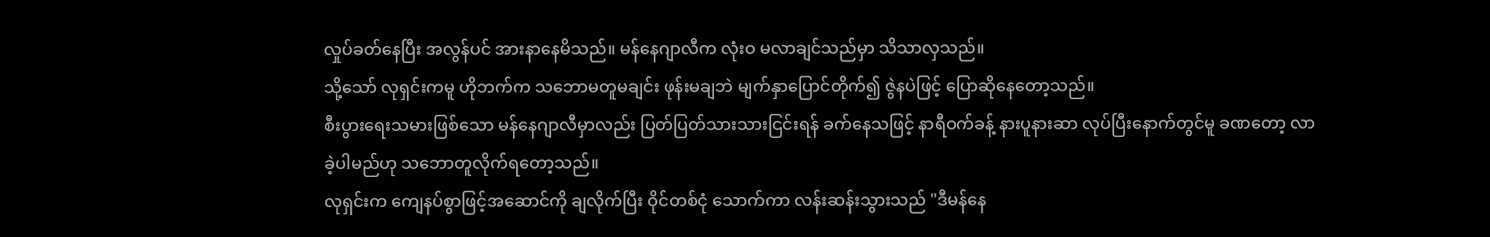လှုပ်ခတ်နေပြီး အလွန်ပင် အားနာနေမိသည်။ မန်နေဂျာလီက လုံးဝ မလာချင်သည်မှာ သိသာလှသည်။
သို့သော် လုရှင်းကမူ ဟိုဘက်က သဘောမတူမချင်း ဖုန်းမချဘဲ မျက်နှာပြောင်တိုက်၍ ဇွဲနပဲဖြင့် ပြောဆိုနေတော့သည်။
စီးပွားရေးသမားဖြစ်သော မန်နေဂျာလီမှာလည်း ပြတ်ပြတ်သားသားငြင်းရန် ခက်နေသဖြင့် နာရီဝက်ခန့် နားပူနားဆာ လုပ်ပြီးနောက်တွင်မူ ခဏတော့ လာခဲ့ပါမည်ဟု သဘောတူလိုက်ရတော့သည်။
လုရှင်းက ကျေနပ်စွာဖြင့်အဆောင်ကို ချလိုက်ပြီး ဝိုင်တစ်ငုံ သောက်ကာ လန်းဆန်းသွားသည် "ဒီမန်နေ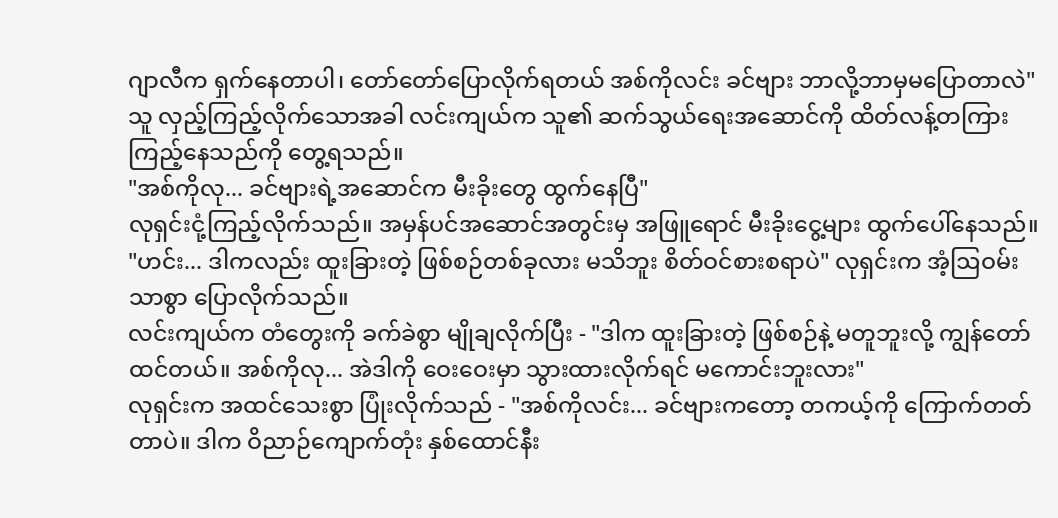ဂျာလီက ရှက်နေတာပါ၊ တော်တော်ပြောလိုက်ရတယ် အစ်ကိုလင်း ခင်ဗျား ဘာလို့ဘာမှမပြောတာလဲ"
သူ လှည့်ကြည့်လိုက်သောအခါ လင်းကျယ်က သူ၏ ဆက်သွယ်ရေးအဆောင်ကို ထိတ်လန့်တကြား ကြည့်နေသည်ကို တွေ့ရသည်။
"အစ်ကိုလု... ခင်ဗျားရဲ့အဆောင်က မီးခိုးတွေ ထွက်နေပြီ"
လုရှင်းငုံ့ကြည့်လိုက်သည်။ အမှန်ပင်အဆောင်အတွင်းမှ အဖြူရောင် မီးခိုးငွေ့များ ထွက်ပေါ်နေသည်။
"ဟင်း... ဒါကလည်း ထူးခြားတဲ့ ဖြစ်စဉ်တစ်ခုလား မသိဘူး စိတ်ဝင်စားစရာပဲ" လုရှင်းက အံ့ဩဝမ်းသာစွာ ပြောလိုက်သည်။
လင်းကျယ်က တံတွေးကို ခက်ခဲစွာ မျိုချလိုက်ပြီး - "ဒါက ထူးခြားတဲ့ ဖြစ်စဉ်နဲ့ မတူဘူးလို့ ကျွန်တော်ထင်တယ်။ အစ်ကိုလု... အဲဒါကို ဝေးဝေးမှာ သွားထားလိုက်ရင် မကောင်းဘူးလား"
လုရှင်းက အထင်သေးစွာ ပြုံးလိုက်သည် - "အစ်ကိုလင်း... ခင်ဗျားကတော့ တကယ့်ကို ကြောက်တတ်တာပဲ။ ဒါက ဝိညာဉ်ကျောက်တုံး နှစ်ထောင်နီး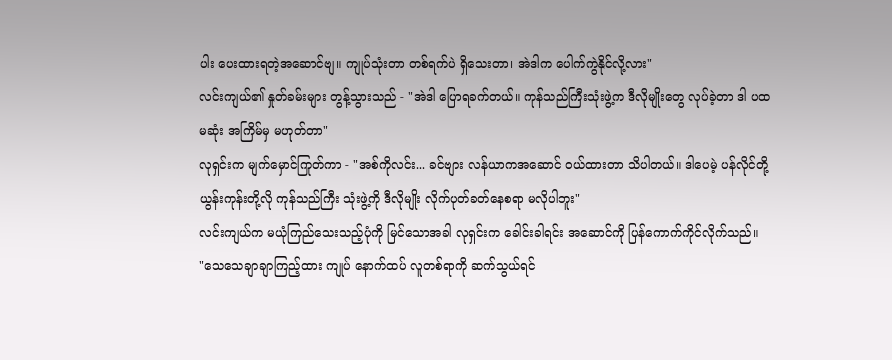ပါး ပေးထားရတဲ့အဆောင်ဗျ။ ကျုပ်သုံးတာ တစ်ရက်ပဲ ရှိသေးတာ၊ အဲဒါက ပေါက်ကွဲနိုင်လို့လား"
လင်းကျယ်၏ နှုတ်ခမ်းများ တွန့်သွားသည် - "အဲဒါ ပြောရခက်တယ်။ ကုန်သည်ကြီးသုံးဖွဲ့က ဒီလိုမျိုးတွေ လုပ်ခဲ့တာ ဒါ ပထမဆုံး အကြိမ်မှ မဟုတ်တာ"
လုရှင်းက မျက်မှောင်ကြုတ်ကာ - "အစ်ကိုလင်း... ခင်ဗျား လန်ယာကအဆောင် ဝယ်ထားတာ သိပါတယ်။ ဒါပေမဲ့ ပန်လိုင်တို့ ယွန်းကုန်းတို့လို ကုန်သည်ကြီး သုံးဖွဲ့ကို ဒီလိုမျိုး လိုက်ပုတ်ခတ်နေစရာ မလိုပါဘူး"
လင်းကျယ်က မယုံကြည်သေးသည့်ပုံကို မြင်သောအခါ လုရှင်းက ခေါင်းခါရင်း အဆောင်ကို ပြန်ကောက်ကိုင်လိုက်သည်။
"သေသေချာချာကြည့်ထား ကျုပ် နောက်ထပ် လူတစ်ရာကို ဆက်သွယ်ရင်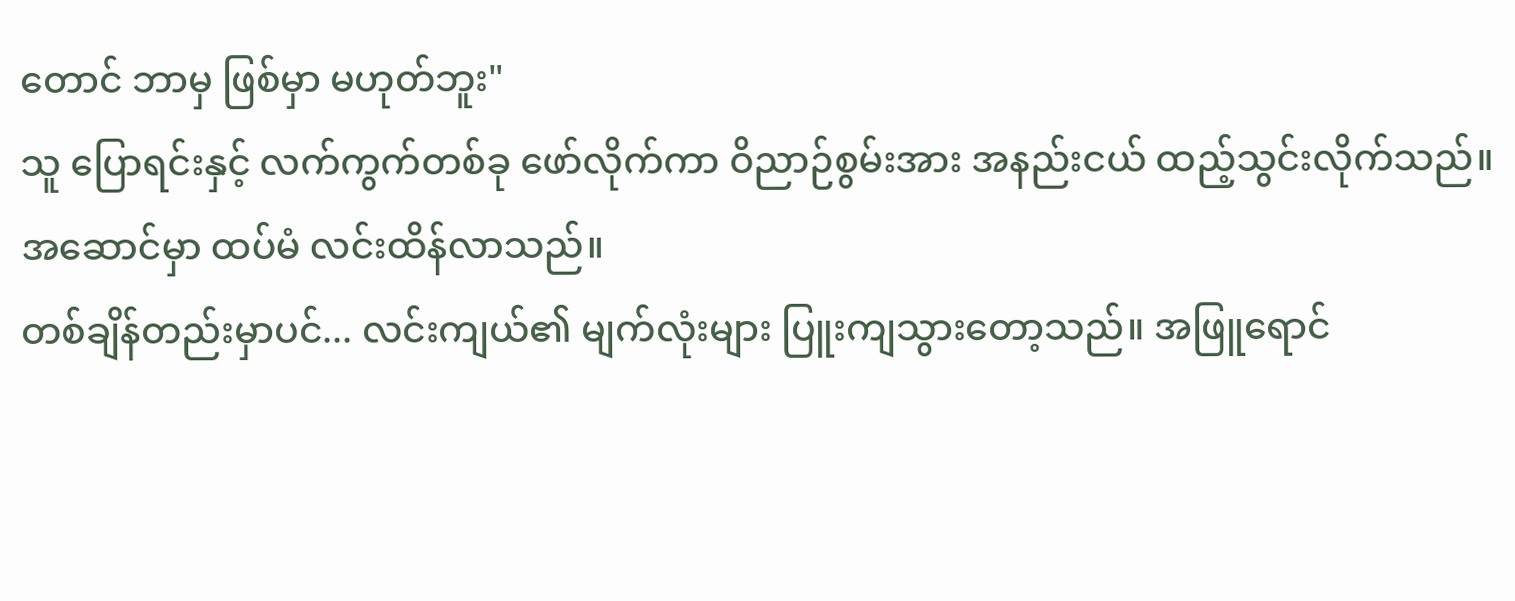တောင် ဘာမှ ဖြစ်မှာ မဟုတ်ဘူး"
သူ ပြောရင်းနှင့် လက်ကွက်တစ်ခု ဖော်လိုက်ကာ ဝိညာဉ်စွမ်းအား အနည်းငယ် ထည့်သွင်းလိုက်သည်။ အဆောင်မှာ ထပ်မံ လင်းထိန်လာသည်။
တစ်ချိန်တည်းမှာပင်... လင်းကျယ်၏ မျက်လုံးများ ပြူးကျသွားတော့သည်။ အဖြူရောင်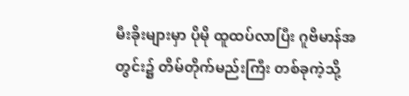မီးခိုးများမှာ ပိုမို ထူထပ်လာပြီး ဂူဗိမာန်အတွင်း၌ တိမ်တိုက်မည်းကြီး တစ်ခုကဲ့သို့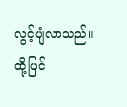လွင့်ပျံလာသည်။ ထို့ပြင်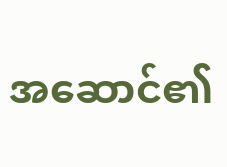အဆောင်၏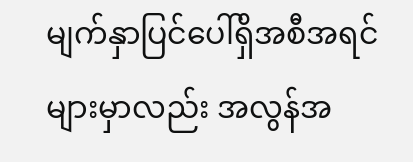မျက်နှာပြင်ပေါ်ရှိအစီအရင်များမှာလည်း အလွန်အ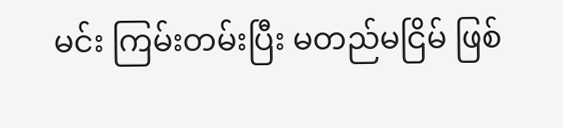မင်း ကြမ်းတမ်းပြီး မတည်မငြိမ် ဖြစ်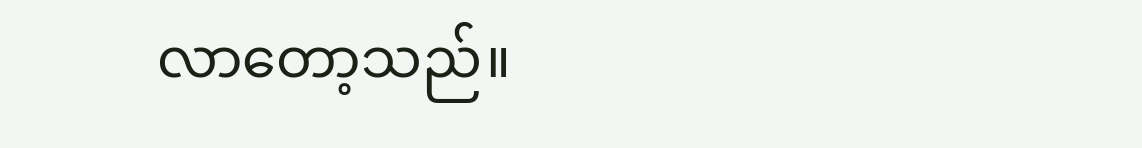လာတော့သည်။